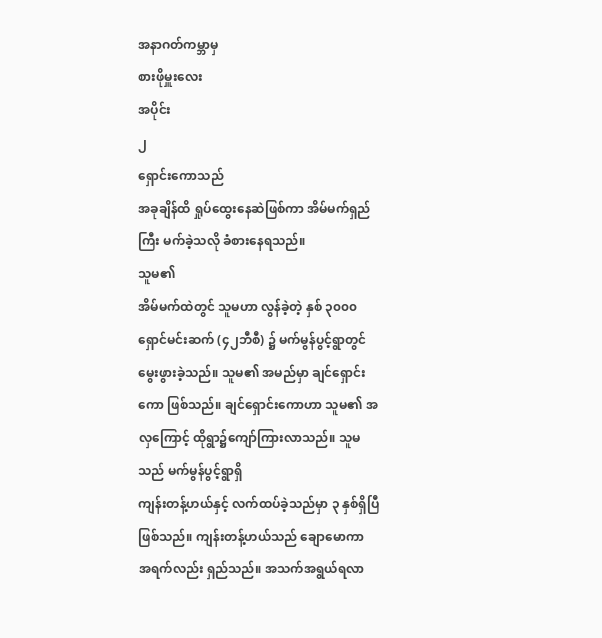အနာဂတ်ကမ္ဘာမှ
စားဖိုမှူးလေး
အပိုင်း
၂
ရှောင်းကောသည်
အခုချိန်ထိ ရှုပ်ထွေးနေဆဲဖြစ်ကာ အိမ်မက်ရှည်ကြီး မက်ခဲ့သလို ခံစားနေရသည်။
သူမ၏
အိမ်မက်ထဲတွင် သူမဟာ လွန်ခဲ့တဲ့ နှစ် ၃၀၀၀ ရှောင်မင်းဆက် (၄၂ဘီစီ) ၌ မက်မွန်ပွင့်ရွာတွင်
မွေးဖွားခဲ့သည်။ သူမ၏ အမည်မှာ ချင်ရှောင်းကော ဖြစ်သည်။ ချင်ရှောင်းကောဟာ သူမ၏ အလှကြောင့် ထိုရွာ၌ကျော်ကြားလာသည်။ သူမသည် မက်မွန်ပွင့်ရွာရှိ
ကျန်းတန့်ဟယ်နှင့် လက်ထပ်ခဲ့သည်မှာ ၃ နှစ်ရှိပြီဖြစ်သည်။ ကျန်းတန့်ဟယ်သည် ချောမောကာ
အရက်လည်း ရှည်သည်။ အသက်အရွယ်ရလာ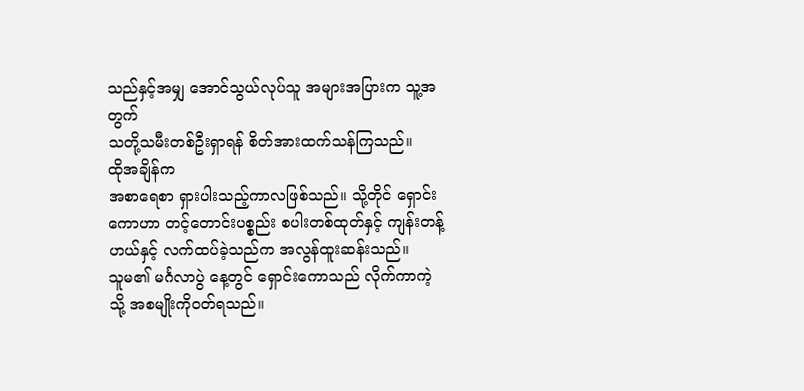သည်နှင့်အမျှ အောင်သွယ်လုပ်သူ အများအပြားက သူ့အတွက်
သတို့သမီးတစ်ဦးရှာရန် စိတ်အားထက်သန်ကြသည်။
ထိုအချိန်က
အစာရေစာ ရှားပါးသည့်ကာလဖြစ်သည်။ သို့တိုင် ရှောင်းကောဟာ တင့်တောင်းပစ္စည်း စပါးတစ်ထုတ်နှင့် ကျန်းတန့်ဟယ်နှင့် လက်ထပ်ခဲ့သည်က အလွန်ထူးဆန်းသည်။
သူမ၏ မင်္ဂလာပွဲ နေ့တွင် ရှောင်းကောသည် လိုက်ကာကဲ့သို့ အစမျိုးကို၀တ်ရသည်။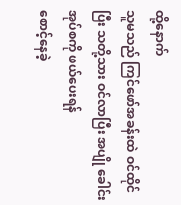ထို့နောက်
သူမသည် ကြင်ဖော်အခန်းထဲ ဝင်ထိုင်ပြီး သတို့သား ဝင်လာပြီး အပျို ခေါင်းအုပ်စကို ဖယ်ပေးရန်
စောင့်နေခဲ့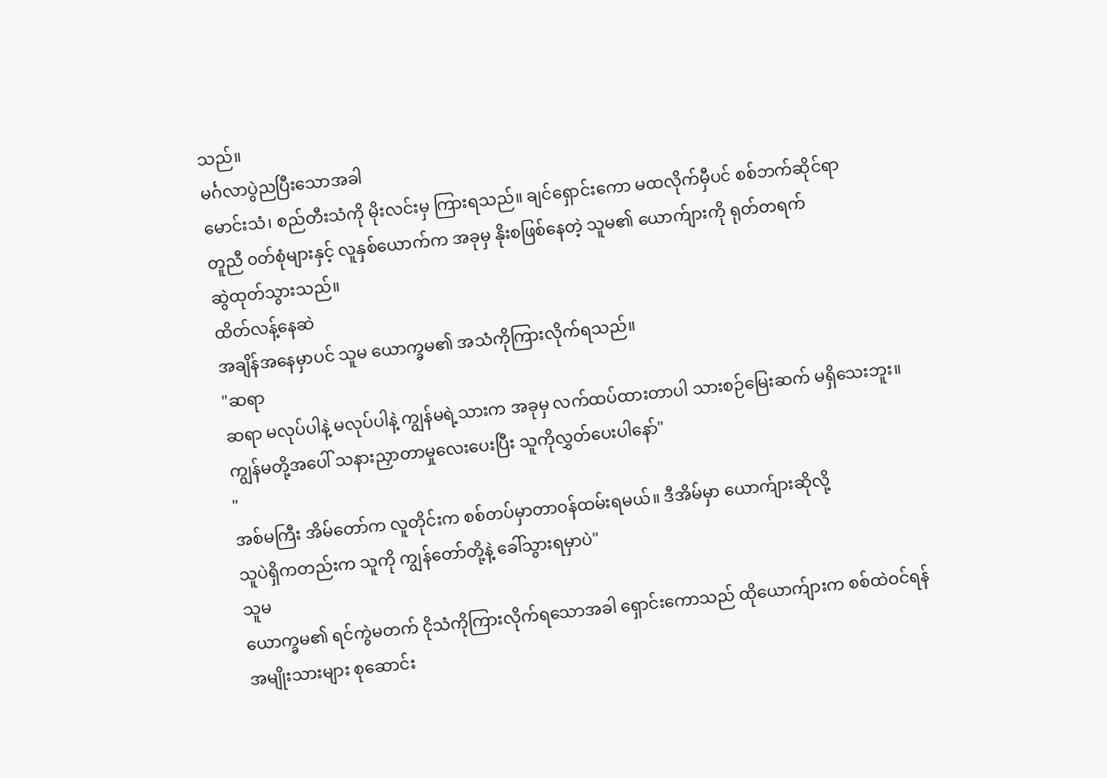သည်။
မင်္ဂလာပွဲညပြီးသောအခါ
မောင်းသံ၊ စည်တီးသံကို မိုးလင်းမှ ကြားရသည်။ ချင်ရှောင်းကော မထလိုက်မှီပင် စစ်ဘက်ဆိုင်ရာ
တူညီ ၀တ်စုံများနှင့် လူနှစ်ယောက်က အခုမှ နိုးစဖြစ်နေတဲ့ သူမ၏ ယောက်ျားကို ရုတ်တရက်
ဆွဲထုတ်သွားသည်။
ထိတ်လန့်နေဆဲ
အချိန်အနေမှာပင် သူမ ယောက္ခမ၏ အသံကိုကြားလိုက်ရသည်။
"ဆရာ
ဆရာ မလုပ်ပါနဲ့ မလုပ်ပါနဲ့ ကျွန်မရဲ့သားက အခုမှ လက်ထပ်ထားတာပါ သားစဉ်မြေးဆက် မရှိသေးဘူး။
ကျွန်မတို့အပေါ် သနားညှာတာမှုလေးပေးပြီး သူကိုလွှတ်ပေးပါနော်"
"
အစ်မကြီး အိမ်တော်က လူတိုင်းက စစ်တပ်မှာတာ၀န်ထမ်းရမယ်။ ဒီအိမ်မှာ ယောက်ျားဆိုလို့
သူပဲရှိကတည်းက သူကို ကျွန်တော်တို့နဲ့ ခေါ်သွားရမှာပဲ"
သူမ
ယောက္ခမ၏ ရင်ကွဲမတက် ငိုသံကိုကြားလိုက်ရသောအခါ ရှောင်းကောသည် ထိုယောက်ျားက စစ်ထဲဝင်ရန်
အမျိုးသားများ စုဆောင်း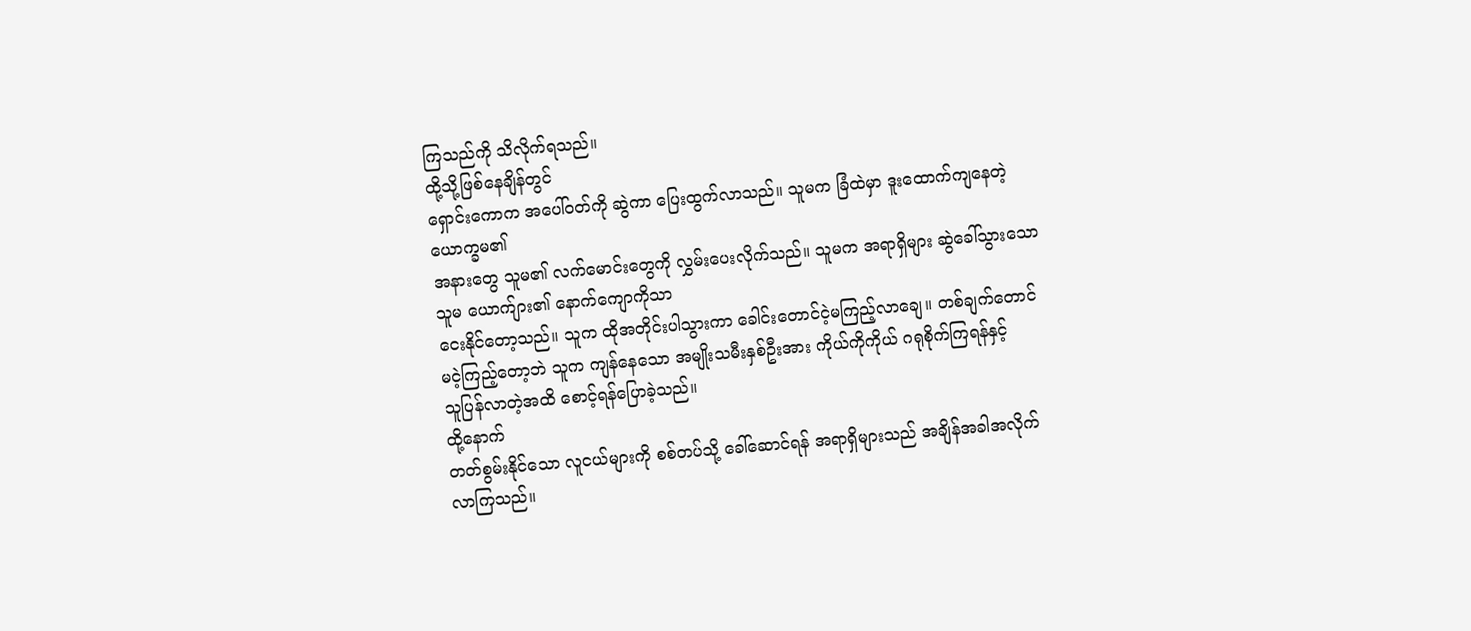ကြသည်ကို သိလိုက်ရသည်။
ထို့သို့ဖြစ်နေချိန်တွင်
ရှောင်းကောက အပေါ်၀တ်ကို ဆွဲကာ ပြေးထွက်လာသည်။ သူမက ခြံထဲမှာ ဒူးထောက်ကျနေတဲ့ ယောက္ခမ၏
အနားတွေ သူမ၏ လက်မောင်းတွေကို လွှမ်းပေးလိုက်သည်။ သူမက အရာရှိများ ဆွဲခေါ်သွားသော သူမ ယောက်ျား၏ နောက်ကျောကိုသာ
ငေးနိုင်တော့သည်။ သူက ထိုအတိုင်းပါသွားကာ ခေါင်းတောင်ငဲ့မကြည့်လာချေ။ တစ်ချက်တောင်
မငဲ့ကြည့်တော့ဘဲ သူက ကျန်နေသော အမျိုးသမီးနှစ်ဦးအား ကိုယ်ကိုကိုယ် ဂရုစိုက်ကြရန်နှင့်
သူပြန်လာတဲ့အထိ စောင့်ရန်ပြောခဲ့သည်။
ထို့နောက်
တတ်စွမ်းနိုင်သော လူငယ်များကို စစ်တပ်သို့ ခေါ်ဆောင်ရန် အရာရှိများသည် အချိန်အခါအလိုက်
လာကြသည်။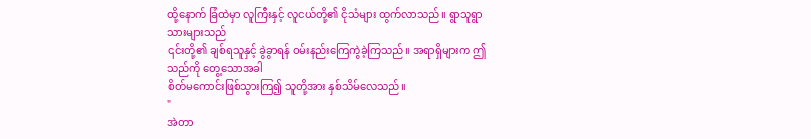ထို့နောက် ခြံထဲမှာ လူကြီးနှင့် လူငယ်တို့၏ ငိုသံများ ထွက်လာသည်။ ရွာသူရွာသားများသည်
၎င်းတို့၏ ချစ်ရသူနှင့် ခွဲခွာရန် ဝမ်းနည်းကြေကွဲခဲ့ကြသည်။ အရာရှိများက ဤသည်ကို တွေ့သောအခါ
စိတ်မကောင်းဖြစ်သွားကြ၍ သူတို့အား နှစ်သိမ်လေသည်။
"
အဲတာ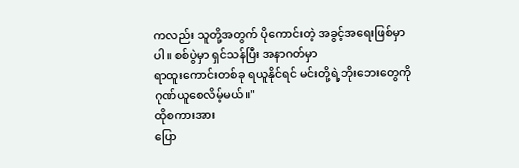ကလည်း သူတို့အတွက် ပိုကောင်းတဲ့ အခွင့်အရေးဖြစ်မှာပါ။ စစ်ပွဲမှာ ရှင်သန်ပြီး အနာဂတ်မှာ
ရာထူးကောင်းတစ်ခု ရယူနိုင်ရင် မင်းတို့ရဲ့ဘိုးဘေးတွေကို ဂုဏ်ယူစေလိမ့်မယ်။"
ထိုစကားအား
ပြော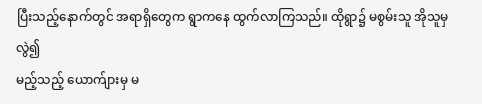ပြီးသည့်နောက်တွင် အရာရှိတွေက ရွာကနေ ထွက်လာကြသည်။ ထိုရွာ၌ မစွမ်းသူ အိုသူမှ လွဲ၍
မည့်သည့် ယောက်ျားမှ မ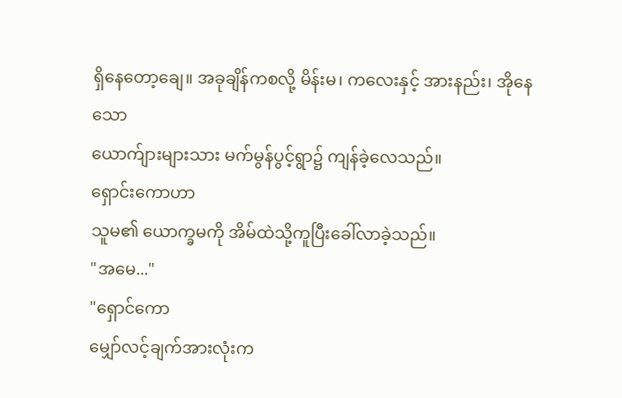ရှိနေတော့ချေ။ အခုချိန်ကစလို့ မိန်းမ၊ ကလေးနှင့် အားနည်း၊ အိုနေသော
ယောက်ျားများသား မက်မွန်ပွင့်ရွာ၌ ကျန်ခဲ့လေသည်။
ရှောင်းကောဟာ
သူမ၏ ယောက္ခမကို အိမ်ထဲသို့ကူပြီးခေါ်လာခဲ့သည်။
"အမေ..."
"ရှောင်ကော
မျှော်လင့်ချက်အားလုံးက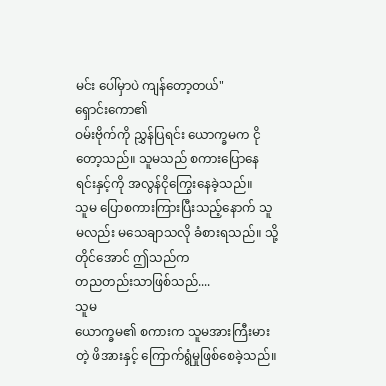မင်း ပေါ်မှာပဲ ကျန်တော့တယ်"
ရှောင်းကော၏
ဝမ်းဗိုက်ကို ညွှန်ပြရင်း ယောက္ခမက ငိုတော့သည်။ သူမသည် စကားပြောနေရင်းနှင့်ကို အလွန်ငိုကြွေးနေခဲ့သည်။
သူမ ပြောစကားကြားပြီးသည့်နောက် သူမလည်း မသေချာသလို ခံစားရသည်။ သို့တိုင်အောင် ဤသည်က
တညတည်းသာဖြစ်သည်....
သူမ
ယောက္ခမ၏ စကားက သူမအားကြီးမားတဲ့ ဖိအားနှင့် ကြောက်ရွံမှုဖြစ်စေခဲ့သည်။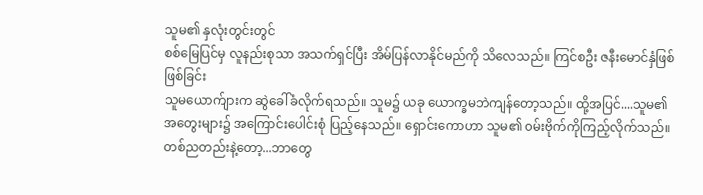သူမ၏ နှလုံးတွင်းတွင်
စစ်မြေပြင်မှ လူနည်းစုသာ အသက်ရှင်ပြီး အိမ်ပြန်လာနိုင်မည်ကို သိလေသည်။ ကြင်စဦး ဇနီးမောင်နှံဖြစ်ဖြစ်ခြင်း
သူမယောက်ျားက ဆွဲခေါ်ခံလိုက်ရသည်။ သူမ၌ ယခု ယောက္ခမဘဲကျန်တော့သည်။ ထို့အပြင်....သူမ၏
အတွေးများ၌ အကြောင်းပေါင်းစုံ ပြည့်နေသည်။ ရှောင်းကောဟာ သူမ၏ ၀မ်းဗိုက်ကိုကြည့်လိုက်သည်။
တစ်ညတည်းနဲ့တော့...ဘာတွေ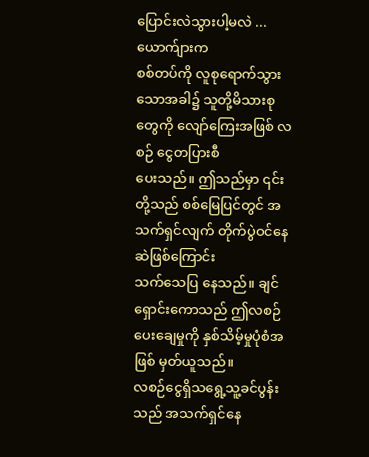ပြောင်းလဲသွားပါ့မလဲ ...
ယောက်ျားက
စစ်တပ်ကို လူစုရောက်သွားသောအခါ၌ သူတို့မိသားစုတွေကို လျော်ကြေးအဖြစ် လစဉ် ငွေတပြားစီ
ပေးသည်။ ဤသည်မှာ ၎င်းတို့သည် စစ်မြေပြင်တွင် အသက်ရှင်လျက် တိုက်ပွဲဝင်နေဆဲဖြစ်ကြောင်း
သက်သေပြ နေသည်။ ချင်ရှောင်းကောသည် ဤလစဉ်ပေးချေမှုကို နှစ်သိမ့်မှုပုံစံအဖြစ် မှတ်ယူသည်။
လစဉ်ငွေရှိသရွေ့သူ့ခင်ပွန်းသည် အသက်ရှင်နေ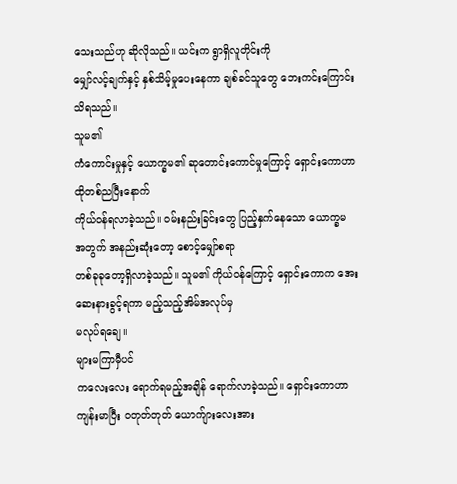သေးသည်ဟု ဆိုလိုသည်။ ယင်းက ရွာရှိလူတိုင်းကို
မျှော်လင့်ချက်နှင့် နှစ်သိမ့်မှုပေးနေကာ ချစ်ခင်သူတွေ ဘေးကင်းကြောင်း သိရသည်။
သူမ၏
ကံကောင်းမှုနှင့် ယောက္ခမ၏ ဆုတောင်းကောင်မှုကြောင့် ရှောင်းကောဟာ ထိုတစ်ညပြီးနောက်
ကိုယ်၀န်ရလာခဲ့သည်။ ဝမ်းနည်းခြင်းတွေ ပြည့်နှက်နေသော ယောက္ခမ အတွက် အနည်းဆုံးတော့ စောင့်မျှော်စရာ
တစ်ခုခုတော့ရှိလာခဲ့သည်။ သူမ၏ ကိုယ်၀န်ကြောင့် ရှောင်းကောက အေးဆေးနားခွင့်ရကာ မည့်သည့်အိမ်အလုပ်မှ
မလုပ်ရချေ။
များမကြာမှီပင်
ကလေးလေး ရောက်ရမည့်အချိန် ရောက်လာခဲ့သည်။ ရှောင်းကောဟာ ကျန်းမာပြီး ၀တုတ်တုတ် ယောက်ျားလေးအား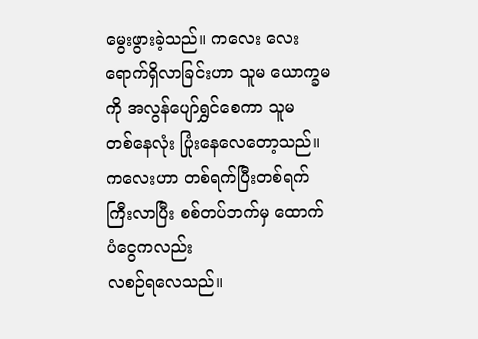မွေးဖွားခဲ့သည်။ ကလေး လေးရောက်ရှိလာခြင်းဟာ သူမ ယောက္ခမကို အလွန်ပျော်ရွှင်စေကာ သူမ
တစ်နေလုံး ပြုံးနေလေတော့သည်။ ကလေးဟာ တစ်ရက်ပြီးတစ်ရက် ကြီးလာပြီး စစ်တပ်ဘက်မှ ထောက်ပံငွေကလည်း
လစဉ်ရလေသည်။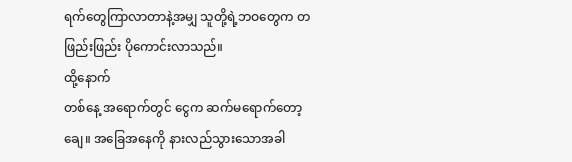ရက်တွေကြာလာတာနဲ့အမျှ သူတို့ရဲ့ဘဝတွေက တဖြည်းဖြည်း ပိုကောင်းလာသည်။
ထို့နောက်
တစ်နေ့ အရောက်တွင် ငွေက ဆက်မရောက်တော့ချေ။ အခြေအနေကို နားလည်သွားသောအခါ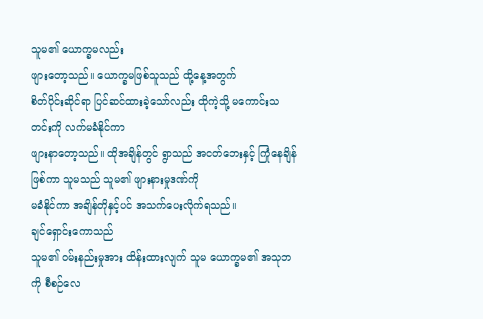သူမ၏ ယောက္ခမလည်း
ဖျားတော့သည်။ ယောက္ခမဖြစ်သူသည် ထို့နေ့အတွက်
စိတ်ပိုင်းဆိုင်ရာ ပြင်ဆင်ထားခဲ့သော်လည်း ထိုကဲ့သို့ မကောင်းသတင်းကို လက်မခံနိုင်ကာ
ဖျားနာတော့သည်။ ထိုအချိန်တွင် ရွာသည် အငတ်ဘေးနှင့် ကြုံနေချိန်ဖြစ်ကာ သူမသည် သူမ၏ ဖျားနားမှုဒဏ်ကို
မခံနိုင်ကာ အချိန်တိုနှင့်ပင် အသက်ပေးလိုက်ရသည်။
ချင်ရှောင်းကောသည်
သူမ၏ ဝမ်းနည်းမှုအား ထိန်းထားလျက် သူမ ယောက္ခမ၏ အသုဘကို စီစဉ်လေ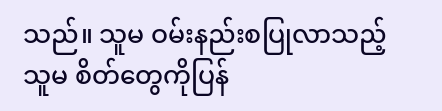သည်။ သူမ ဝမ်းနည်းစပြုလာသည့်
သူမ စိတ်တွေကိုပြန်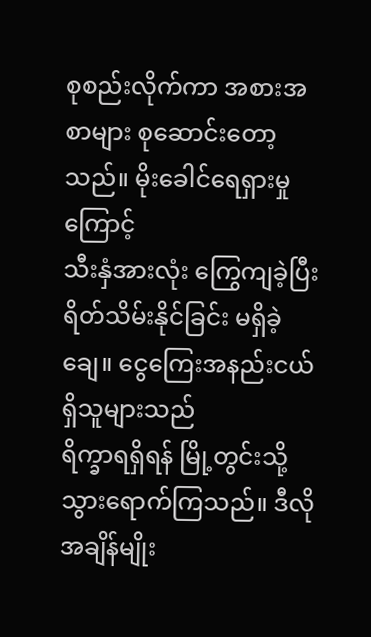စုစည်းလိုက်ကာ အစားအစာများ စုဆောင်းတော့သည်။ မိုးခေါင်ရေရှားမှုကြောင့်
သီးနှံအားလုံး ကြွေကျခဲ့ပြီး ရိတ်သိမ်းနိုင်ခြင်း မရှိခဲ့ချေ။ ငွေကြေးအနည်းငယ် ရှိသူများသည်
ရိက္ခာရရှိရန် မြို့တွင်းသို့ သွားရောက်ကြသည်။ ဒီလိုအချိန်မျိုး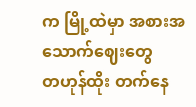က မြို့ထဲမှာ အစားအသောက်ဈေးတွေ
တဟုန်ထိုး တက်နေ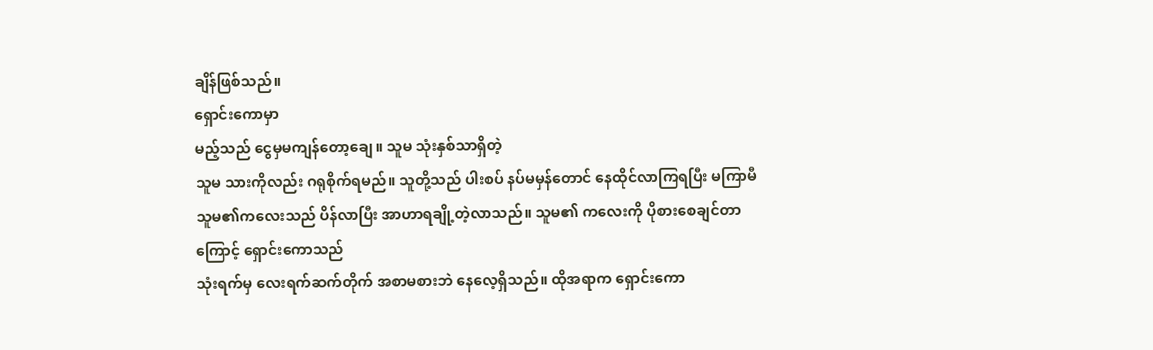ချိန်ဖြစ်သည်။
ရှောင်းကောမှာ
မည့်သည် ငွေမှမကျန်တော့ချေ။ သူမ သုံးနှစ်သာရှိတဲ့
သူမ သားကိုလည်း ဂရုစိုက်ရမည်။ သူတို့သည် ပါးစပ် နပ်မမှန်တောင် နေထိုင်လာကြရပြီး မကြာမီ
သူမ၏ကလေးသည် ပိန်လာပြီး အာဟာရချို့တဲ့လာသည်။ သူမ၏ ကလေးကို ပိုစားစေချင်တာကြောင့် ရှောင်းကောသည်
သုံးရက်မှ လေးရက်ဆက်တိုက် အစာမစားဘဲ နေလေ့ရှိသည်။ ထိုအရာက ရှောင်းကော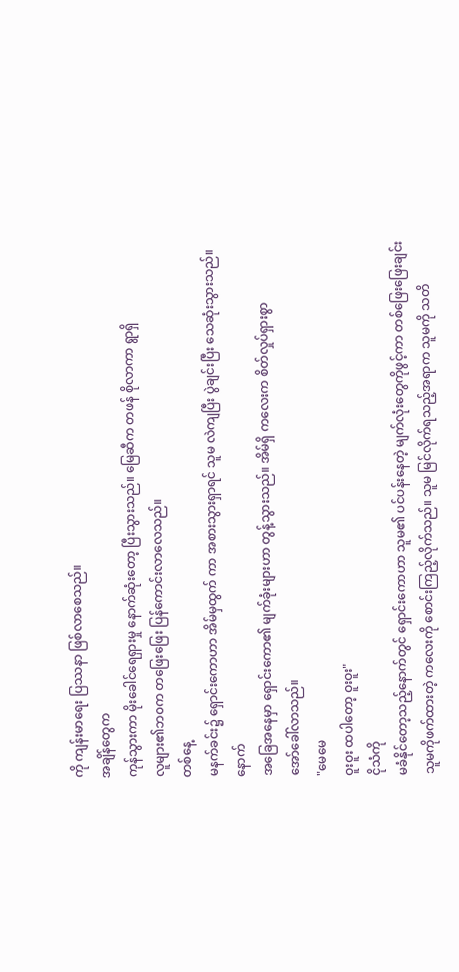ကို ကျန်းမာရေး ပြဿနာ ဖြစ်လာစေသည်။
အချိန်တွေက
ကုန်သွားကာ မိုးခေါင်ရေရှားမှု နောက်ဆုံးတော့ ပြီးသွားသည်။ မြေဆီက တဖန် စိုလာကာ ရွာရှိ
လူများ၏ဘ၀က တဖြေးဖြေး ပြန်ကောင်းလာလေသည်။
တစ်နေ့
မနက်ခင်း၌ ရှောင်းကောဟာ အိမ်မှထွက် ကာ အစားသွားရှာရင် သူမ လဲကျပြီး ပွဲချင်းပြီး သေဆုံးသွားသည်။
နောက်
အခြေအနေမှာ ရှောင်းကော၏ မျက်ခုံးများဟာ တွန့်သွားသည်။ အိမ်ရှိ ကလေးက စိတ်လှုပ်ရှားစွာ
အော်ခေါ်လာသည်။
"မေမေ
ဝူးဝူး ထပါတော့ ဝူးဝူး"
ငိုသံကို
မခံနိုင်တော့သည့်နောက်တွင် ရှောင်းကောဟာ သူမ၏ ပင်ပန်းနေတဲ့ မျက်လုံးတွေကိုဖွင့်ကာ တစ်ဖြေးဖြေးချင်း
သူမကိုဖက်ထားတဲ့ ကလေးကို စောင်းကြည့်လိုက်သည်။ သူမ မြင်လိုက်ရသည့်အရာက သူမကို သတိ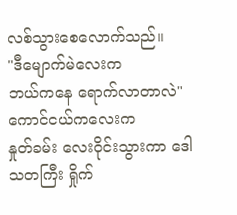လစ်သွားစေလောက်သည်။
"ဒီမျောက်မဲလေးက
ဘယ်ကနေ ရောက်လာတာလဲ"
ကောင်ငယ်ကလေးက
နှုတ်ခမ်း လေး၀ိုင်းသွားကာ ဒေါသတကြီး ရှိုက်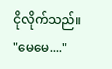ငိုလိုက်သည်။
"မေမေ...."